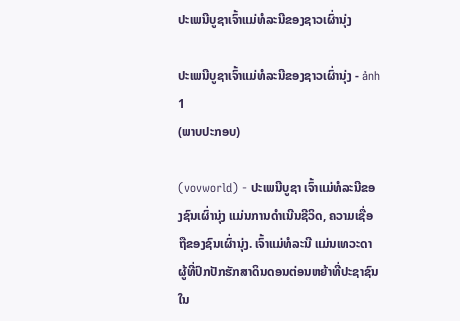ປະເພນີບູຊາເຈົ້າແມ່ທໍລະນີຂອງຊາວເຜົ່ານຸ່ງ

ປະເພນີບູຊາເຈົ້າແມ່ທໍລະນີຂອງຊາວເຜົ່ານຸ່ງ - ảnh 1
(ພາບປະກອບ)

(vovworld) - ປະເພນີບູຊາ ເຈົ້າແມ່ທໍລະນີຂອງຊົນເຜົ່ານຸ່ງ ແມ່ນການດຳເນີນຊີວິດ, ຄວາມເຊື່ອຖືຂອງຊົນເຜົ່ານຸ່ງ. ເຈົ້າແມ່ທໍລະນີ ແມ່ນເທວະດາຜູ້ທີ່ປົກປັກຮັກສາດິນດອນຕ່ອນຫຍ້າທີ່ປະຊາຊົນໃນ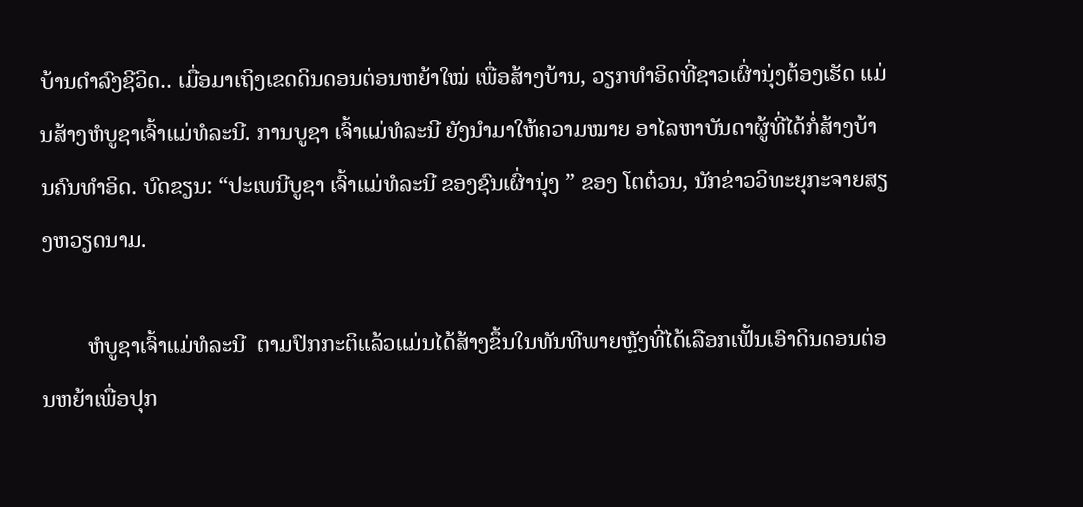ບ້ານດຳລົງຊີວິດ.. ເມື່ອມາເຖິງເຂດດິນດອນຕ່ອນຫຍ້າໃໝ່ ເພື່ອສ້າງບ້ານ, ວຽກທຳອິດທີ່ຊາວເຜົ່ານຸ່ງຕ້ອງເຮັດ ແມ່ນສ້າງຫໍບູຊາເຈົ້າແມ່ທໍລະນີ. ການບູຊາ ເຈົ້າແມ່ທໍລະນີ ຍັງນຳມາໃຫ້ຄວາມໝາຍ ອາໄລຫາບັນດາຜູ້ທີ່ໄດ້ກໍ່ສ້າງບ້ານຄົນທຳອິດ. ບົດຂຽນ: “ປະເພນີບູຊາ ເຈົ້າແມ່ທໍລະນີ ຂອງຊົນເຜົ່ານຸ່ງ ” ຂອງ ໂຕຕ໋ວນ, ນັກຂ່າວວິທະຍຸກະຈາຍສຽງຫວຽດນາມ.

        ຫໍບູຊາເຈົ້າແມ່ທໍລະນີ  ຕາມປົກກະຕິແລ້ວແມ່ນໄດ້ສ້າງຂຶ້ນໃນທັນທີພາຍຫຼັງທີ່ໄດ້ເລືອກເຟັ້ນເອົາດິນດອນຕ່ອນຫຍ້າເພື່ອປຸກ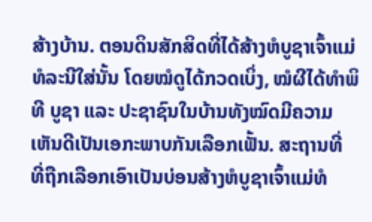ສ້າງບ້ານ. ຕອນດິນສັກສິດທີ່ໄດ້ສ້າງຫໍບູຊາເຈົ້າແມ່ທໍລະນີໃສ່ນັ້ນ ໂດຍໝໍດູໄດ້ກວດເບິ່ງ, ໝໍຜີໄດ້ທຳພິທີ ບູຊາ ແລະ ປະຊາຊົນໃນບ້ານທັງໝົດມີຄວາມເຫັນດີເປັນເອກະພາບກັນເລືອກເຟັ້ນ. ສະຖານທີ່ ທີ່ຖືກເລືອກເອົາເປັນບ່ອນສ້າງຫໍບູຊາເຈົ້າແມ່ທໍ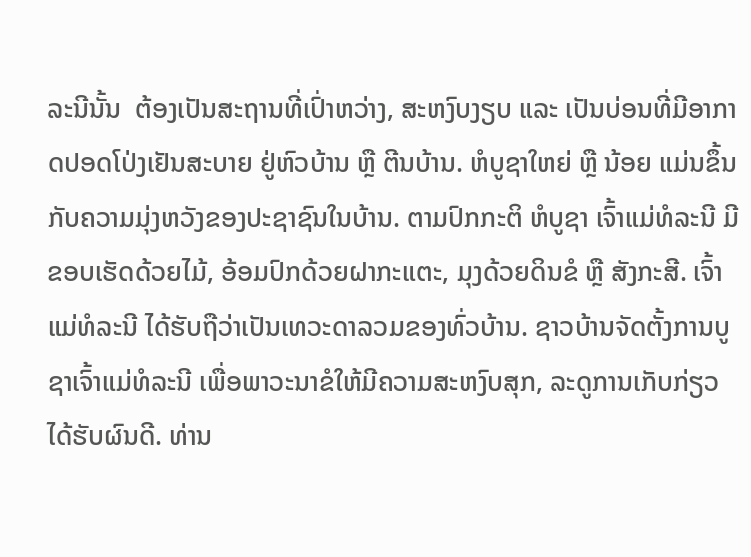ລະນີນັ້ນ  ຕ້ອງເປັນສະຖານທີ່ເປົ່າຫວ່າງ, ສະຫງົບງຽບ ແລະ ເປັນບ່ອນທີ່ມີອາກາດປອດໂປ່ງເຢັນສະບາຍ ຢູ່ຫົວບ້ານ ຫຼື ຕີນບ້ານ. ຫໍບູຊາໃຫຍ່ ຫຼື ນ້ອຍ ແມ່ນຂຶ້ນກັບຄວາມມຸ່ງຫວັງຂອງປະຊາຊົນໃນບ້ານ. ຕາມປົກກະຕິ ຫໍບູຊາ ເຈົ້າແມ່ທໍລະນີ ມີຂອບເຮັດດ້ວຍໄມ້, ອ້ອມປົກດ້ວຍຝາກະແຕະ, ມຸງດ້ວຍດິນຂໍ ຫຼື ສັງກະສີ. ເຈົ້າແມ່ທໍລະນີ ໄດ້ຮັບຖືວ່າເປັນເທວະດາລວມຂອງທົ່ວບ້ານ. ຊາວບ້ານຈັດຕັ້ງການບູຊາເຈົ້າແມ່ທໍລະນີ ເພື່ອພາວະນາຂໍໃຫ້ມີຄວາມສະຫງົບສຸກ, ລະດູການເກັບກ່ຽວໄດ້ຮັບຜົນດີ. ທ່ານ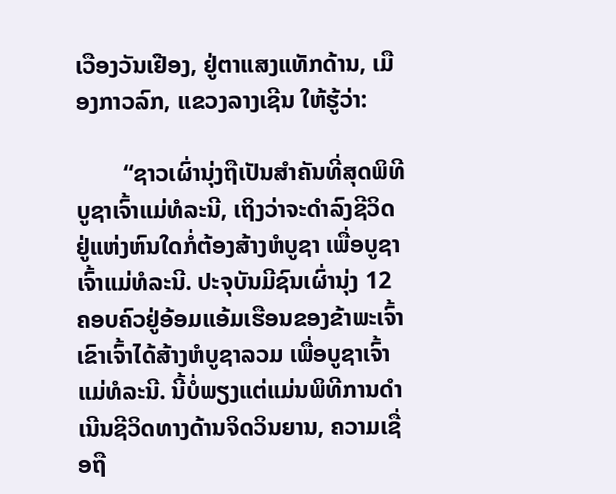ເວືອງວັນເຢືອງ, ຢູ່ຕາແສງແທັກດ້ານ, ເມືອງກາວລົກ, ແຂວງລາງເຊີນ ໃຫ້ຮູ້ວ່າ:

        “ຊາວເຜົ່ານຸ່ງຖືເປັນສຳຄັນທີ່ສຸດພິທີບູຊາເຈົ້າແມ່ທໍລະນີ, ເຖິງວ່າຈະດຳລົງຊີວິດຢູ່ແຫ່ງຫົນໃດກໍ່ຕ້ອງສ້າງຫໍບູຊາ ເພື່ອບູຊາເຈົ້າແມ່ທໍລະນີ. ປະຈຸບັນມີຊົນເຜົ່ານຸ່ງ 12 ຄອບຄົວຢູ່ອ້ອມແອ້ມເຮືອນຂອງຂ້າພະເຈົ້າ ເຂົາເຈົ້າໄດ້ສ້າງຫໍບູຊາລວມ ເພື່ອບູຊາເຈົ້າແມ່ທໍລະນີ. ນີ້ບໍ່ພຽງແຕ່ແມ່ນພິທີການດຳເນີນຊີວິດທາງດ້ານຈິດວິນຍານ, ຄວາມເຊື່ອຖື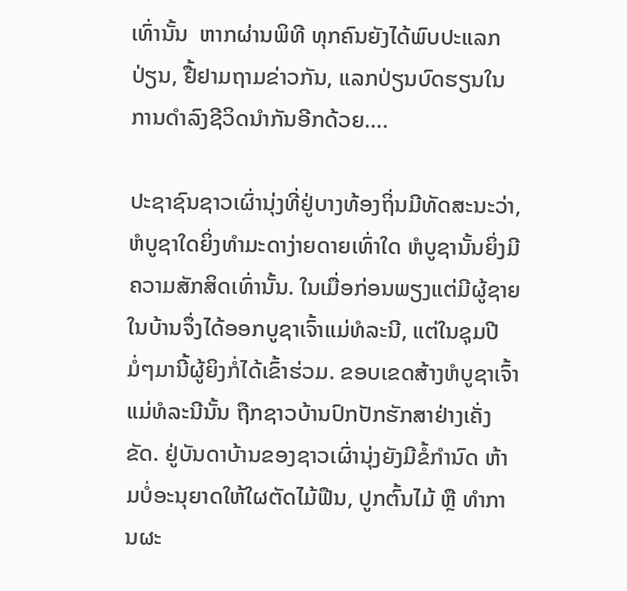ເທົ່ານັ້ນ  ຫາກຜ່ານພິທີ ທຸກຄົນຍັງໄດ້ພົບປະແລກປ່ຽນ, ຢື້ຢາມຖາມຂ່າວກັນ, ແລກປ່ຽນບົດຮຽນໃນການດຳລົງຊີວິດນຳກັນອີກດ້ວຍ….

ປະຊາຊົນຊາວເຜົ່ານຸ່ງທີ່ຢູ່ບາງທ້ອງຖິ່ນມີທັດສະນະວ່າ, ຫໍບູຊາໃດຍິ່ງທຳມະດາງ່າຍດາຍເທົ່າໃດ ຫໍບູຊານັ້ນຍິ່ງມີຄວາມສັກສິດເທົ່ານັ້ນ. ໃນເມື່ອກ່ອນພຽງແຕ່ມີຜູ້ຊາຍໃນບ້ານຈຶ່ງໄດ້ອອກບູຊາເຈົ້າແມ່ທໍລະນີ, ແຕ່ໃນຊຸມປີມໍ່ໆມານີ້ຜູ້ຍິງກໍ່ໄດ້ເຂົ້າຮ່ວມ. ຂອບເຂດສ້າງຫໍບູຊາເຈົ້າແມ່ທໍລະນີນັ້ນ ຖືກຊາວບ້ານປົກປັກຮັກສາຢ່າງເຄັ່ງຂັດ. ຢູ່ບັນດາບ້ານຂອງຊາວເຜົ່ານຸ່ງຍັງມີຂໍ້ກຳນົດ ຫ້າມບໍ່ອະນຸຍາດໃຫ້ໃຜຕັດໄມ້ຟືນ, ປູກຕົ້ນໄມ້ ຫຼື ທຳການຜະ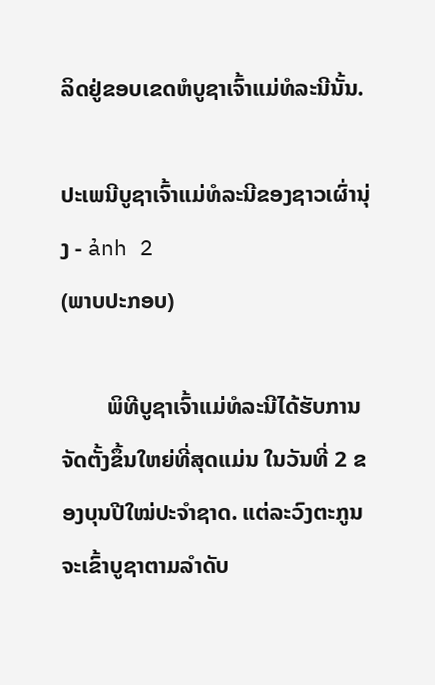ລິດຢູ່ຂອບເຂດຫໍບູຊາເຈົ້າແມ່ທໍລະນີນັ້ນ.

ປະເພນີບູຊາເຈົ້າແມ່ທໍລະນີຂອງຊາວເຜົ່ານຸ່ງ - ảnh 2
(ພາບປະກອບ)

        ພິທີບູຊາເຈົ້າແມ່ທໍລະນີໄດ້ຮັບການຈັດຕັ້ງຂຶ້ນໃຫຍ່ທີ່ສຸດແມ່ນ ໃນວັນທີ່ 2 ຂອງບຸນປີໃໝ່ປະຈຳຊາດ. ແຕ່ລະວົງຕະກູນຈະເຂົ້າບູຊາຕາມລຳດັບ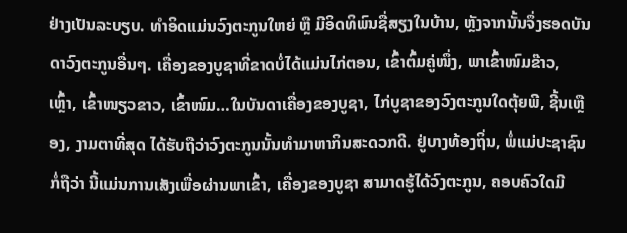ຢ່າງເປັນລະບຽບ. ທຳອິດແມ່ນວົງຕະກູນໃຫຍ່ ຫຼື ມີອິດທິພົນຊື່ສຽງໃນບ້ານ, ຫຼັງຈາກນັ້ນຈຶ່ງຮອດບັນດາວົງຕະກູນອື່ນໆ. ເຄື່ອງຂອງບູຊາທີ່ຂາດບໍ່ໄດ້ແມ່ນໄກ່ຕອນ, ເຂົ້າຕົ້ມຄູ່ໜຶ່ງ, ພາເຂົ້າໜົມຂ໊າວ, ເຫຼົ້າ, ເຂົ້າໜຽວຂາວ, ເຂົ້າໜົມ…ໃນບັນດາເຄື່ອງຂອງບູຊາ, ໄກ່ບູຊາຂອງວົງຕະກູນໃດຕຸ້ຍພີ, ຊີ້ນເຫຼືອງ, ງາມຕາທີ່ສຸດ ໄດ້ຮັບຖືວ່າວົງຕະກູນນັ້ນທຳມາຫາກິນສະດວກດີ. ຢູ່ບາງທ້ອງຖິ່ນ, ພໍ່ແມ່ປະຊາຊົນກໍ່ຖືວ່າ ນີ້ແມ່ນການເສັງເພື່ອຜ່ານພາເຂົ້າ, ເຄື່ອງຂອງບູຊາ ສາມາດຮູ້ໄດ້ວົງຕະກູນ, ຄອບຄົວໃດມີ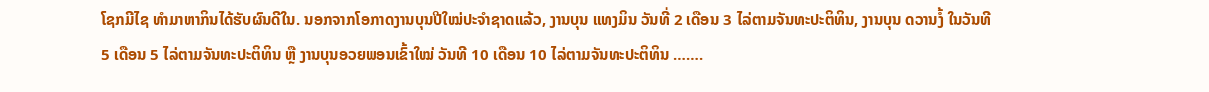ໂຊກມີໄຊ ທຳມາຫາກິນໄດ້ຮັບຜົນດີໃນ. ນອກຈາກໂອກາດງານບຸນປີໃໝ່ປະຈຳຊາດແລ້ວ, ງານບຸນ ແທງມິນ ວັນທີ່ 2 ເດືອນ 3 ໄລ່ຕາມຈັນທະປະຕິທິນ, ງານບຸນ ດວານງໍ້ ໃນວັນທີ 5 ເດືອນ 5 ໄລ່ຕາມຈັນທະປະຕິທິນ ຫຼື ງານບຸນອວຍພອນເຂົ້າໃໝ່ ວັນທີ 10 ເດືອນ 10 ໄລ່ຕາມຈັນທະປະຕິທິນ …….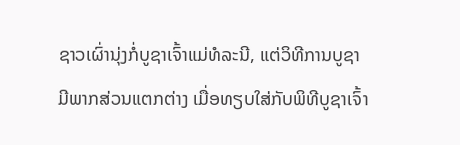ຊາວເຜົ່ານຸ່ງກໍ່ບູຊາເຈົ້າແມ່ທໍລະນີ, ແຕ່ວິທີການບູຊາມີພາກສ່ວນແຕກຕ່າງ ເມື່ອທຽບໃສ່ກັບພິທີບູຊາເຈົ້າ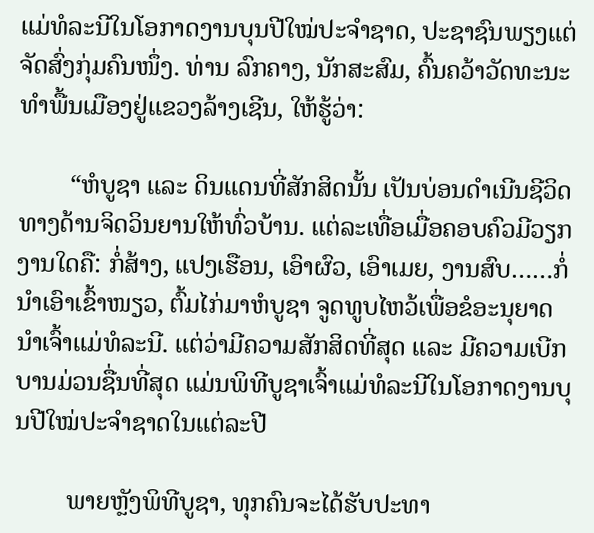ແມ່ທໍລະນີໃນໂອກາດງານບຸນປີໃໝ່ປະຈຳຊາດ, ປະຊາຊົນພຽງແຕ່ຈັດສົ່ງກຸ່ມຄົນໜຶ່ງ. ທ່ານ ລົກຄາງ, ນັກສະສົມ, ຄົ້ນຄວ້າວັດທະນະທຳພື້ນເມືອງຢູ່ແຂວງລ້າງເຊີນ, ໃຫ້ຮູ້ວ່າ:

        “ຫໍບູຊາ ແລະ ດິນແດນທີ່ສັກສິດນັ້ນ ເປັນບ່ອນດຳເນີນຊີວິດທາງດ້ານຈິດວິນຍານໃຫ້ທົ່ວບ້ານ. ແຕ່ລະເທື່ອເມື່ອຄອບຄົວມີວຽກງານໃດຄື: ກໍ່ສ້າງ, ແປງເຮືອນ, ເອົາຜົວ, ເອົາເມຍ, ງານສົບ……ກໍ່ນຳເອົາເຂົ້າໜຽວ, ຕົ້ມໄກ່ມາຫໍບູຊາ ຈູດທູບໄຫວ້ເພື່ອຂໍອະນຸຍາດນຳເຈົ້າແມ່ທໍລະນີ. ແຕ່ວ່າມີຄວາມສັກສິດທີ່ສຸດ ແລະ ມີຄວາມເບີກບານມ່ວນຊື່ນທີ່ສຸດ ແມ່ນພິທີບູຊາເຈົ້າແມ່ທໍລະນີໃນໂອກາດງານບຸນປີໃໝ່ປະຈຳຊາດໃນແຕ່ລະປີ

        ພາຍຫຼັງພິທີບູຊາ, ທຸກຄົນຈະໄດ້ຮັບປະທາ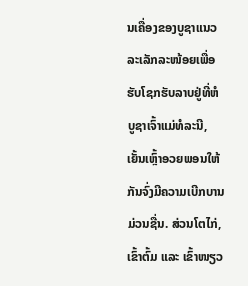ນເຄື່ອງຂອງບູຊາແນວລະເລັກລະໜ້ອຍເພື່ອຮັບໂຊກຮັບລາບຢູ່ທີ່ຫໍບູຊາເຈົ້າແມ່ທໍລະນີ, ເຍັ້ນເຫຼົ້າອວຍພອນໃຫ້ກັນຈົ່ງມີຄວາມເບີກບານມ່ວນຊື່ນ. ສ່ວນໂຕໄກ່, ເຂົ້າຕົ້ມ ແລະ ເຂົ້າໜຽວ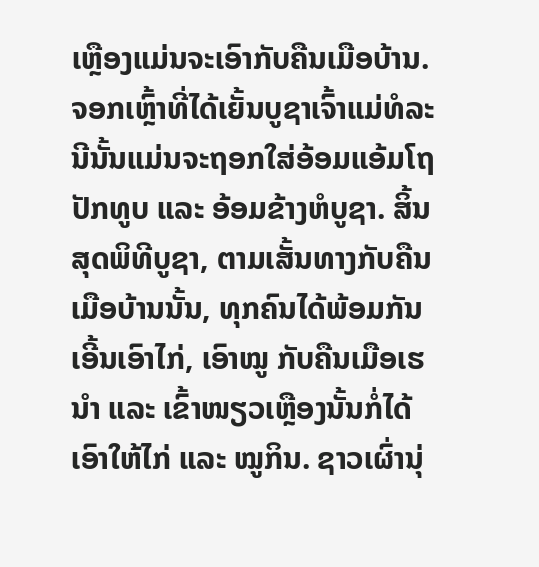ເຫຼືອງແມ່ນຈະເອົາກັບຄືນເມືອບ້ານ. ຈອກເຫຼົ້າທີ່ໄດ້ເຍັ້ນບູຊາເຈົ້າແມ່ທໍລະນີນັ້ນແມ່ນຈະຖອກໃສ່ອ້ອມແອ້ມໂຖປັກທູບ ແລະ ອ້ອມຂ້າງຫໍບູຊາ. ສິ້ນສຸດພິທີບູຊາ, ຕາມເສັ້ນທາງກັບຄືນເມືອບ້ານນັ້ນ, ທຸກຄົນໄດ້ພ້ອມກັນເອີ້ນເອົາໄກ່, ເອົາໝູ ກັບຄືນເມືອເຮນຳ ແລະ ເຂົ້າໜຽວເຫຼືອງນັ້ນກໍ່ໄດ້ເອົາໃຫ້ໄກ່ ແລະ ໝູກິນ. ຊາວເຜົ່ານຸ່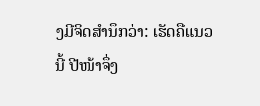ງມີຈິດສຳນຶກວ່າ: ເຮັດຄືແນວນີ້ ປີໜ້າຈຶ່ງ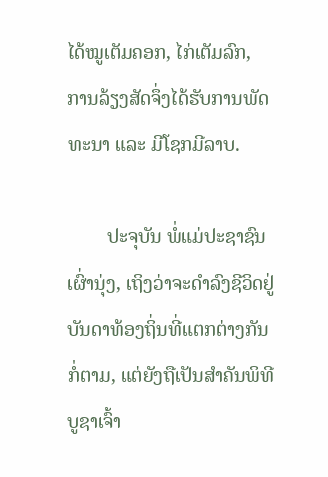ໄດ້ໝູເຕັມຄອກ, ໄກ່ເຕັມລົກ, ການລ້ຽງສັດຈຶ່ງໄດ້ຮັບການພັດທະນາ ແລະ ມີໂຊກມີລາບ.

        ປະຈຸບັນ ພໍ່ແມ່ປະຊາຊົນເຜົ່ານຸ່ງ, ເຖິງວ່າຈະດຳລົງຊີວິດຢູ່ບັນດາທ້ອງຖິ່ນທີ່ແຕກຕ່າງກັນກໍ່ຕາມ, ແຕ່ຍັງຖືເປັນສຳຄັນພິທີບູຊາເຈົ້າ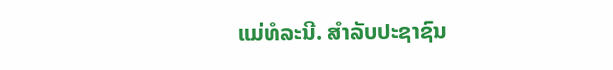ແມ່ທໍລະນີ. ສຳລັບປະຊາຊົນ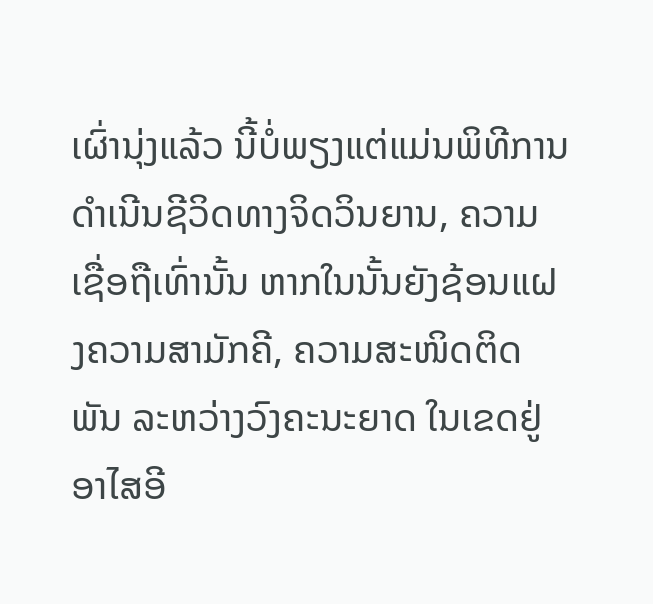ເຜົ່ານຸ່ງແລ້ວ ນີ້ບໍ່ພຽງແຕ່ແມ່ນພິທີການດຳເນີນຊີວິດທາງຈິດວິນຍານ, ຄວາມເຊື່ອຖືເທົ່ານັ້ນ ຫາກໃນນັ້ນຍັງຊ້ອນແຝງຄວາມສາມັກຄີ, ຄວາມສະໜິດຕິດພັນ ລະຫວ່າງວົງຄະນະຍາດ ໃນເຂດຢູ່ອາໄສອີ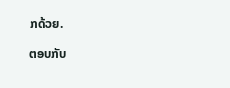ກດ້ວຍ.

ຕອບກັບ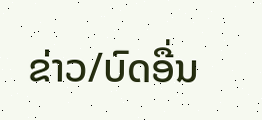ຂ່າວ/ບົດອື່ນ